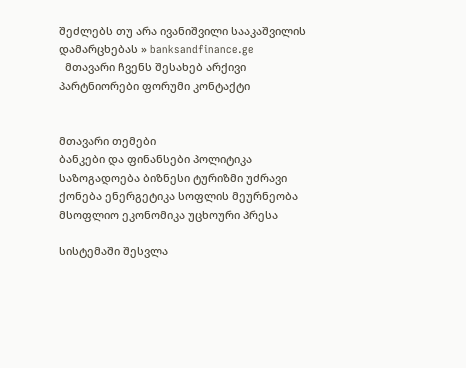შეძლებს თუ არა ივანიშვილი სააკაშვილის დამარცხებას » banksandfinance.ge
  მთავარი ჩვენს შესახებ არქივი პარტნიორები ფორუმი კონტაქტი


მთავარი თემები
ბანკები და ფინანსები პოლიტიკა საზოგადოება ბიზნესი ტურიზმი უძრავი ქონება ენერგეტიკა სოფლის მეურნეობა მსოფლიო ეკონომიკა უცხოური პრესა

სისტემაში შესვლა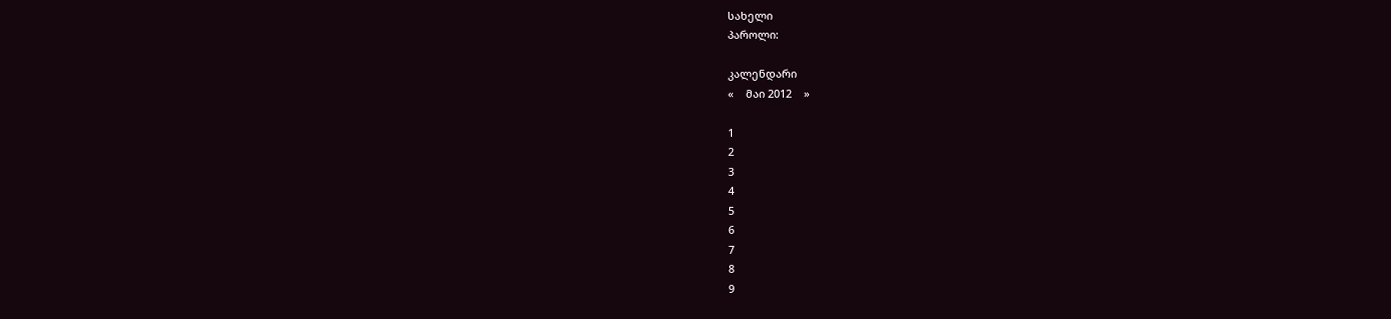სახელი
პაროლი:

კალენდარი
«    მაი 2012    »

1
2
3
4
5
6
7
8
9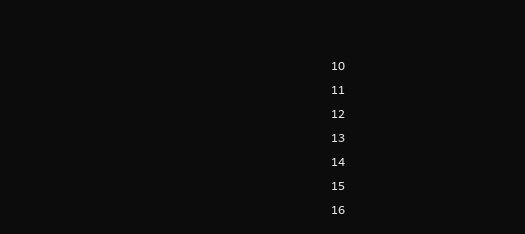10
11
12
13
14
15
16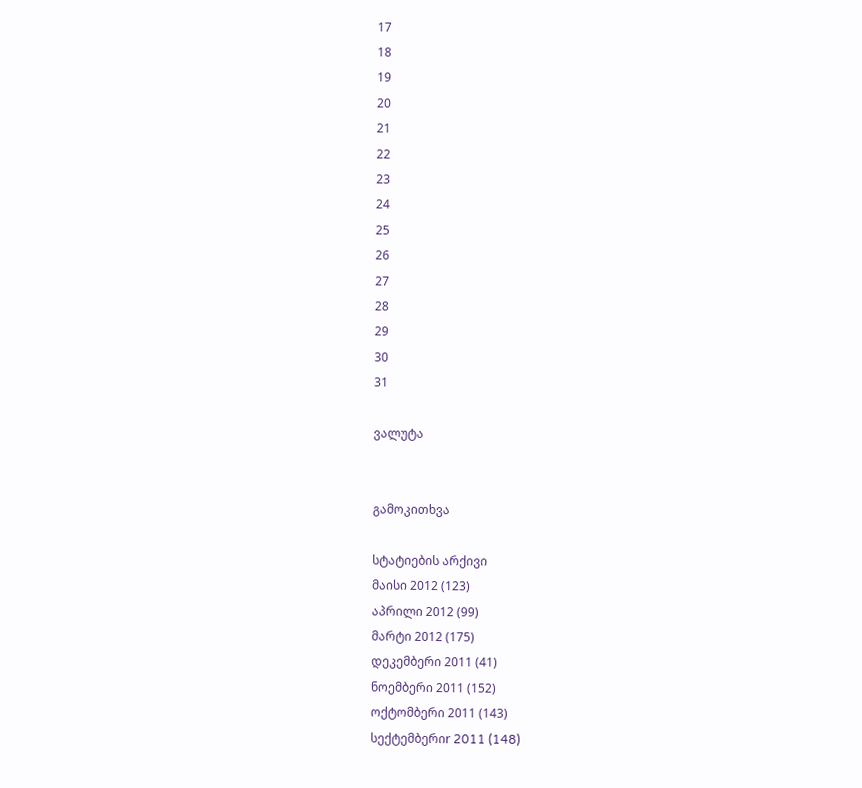17
18
19
20
21
22
23
24
25
26
27
28
29
30
31

ვალუტა


გამოკითხვა

სტატიების არქივი
მაისი 2012 (123)
აპრილი 2012 (99)
მარტი 2012 (175)
დეკემბერი 2011 (41)
ნოემბერი 2011 (152)
ოქტომბერი 2011 (143)
სექტემბერიr 2011 (148)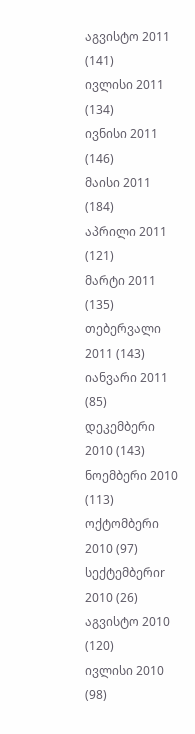აგვისტო 2011 (141)
ივლისი 2011 (134)
ივნისი 2011 (146)
მაისი 2011 (184)
აპრილი 2011 (121)
მარტი 2011 (135)
თებერვალი 2011 (143)
იანვარი 2011 (85)
დეკემბერი 2010 (143)
ნოემბერი 2010 (113)
ოქტომბერი 2010 (97)
სექტემბერიr 2010 (26)
აგვისტო 2010 (120)
ივლისი 2010 (98)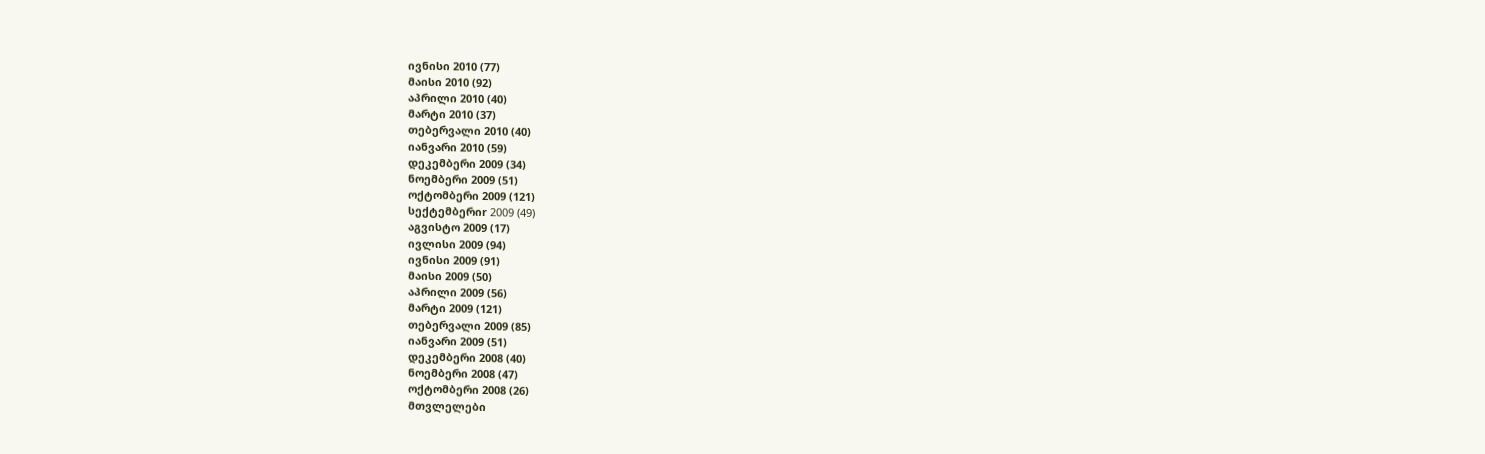ივნისი 2010 (77)
მაისი 2010 (92)
აპრილი 2010 (40)
მარტი 2010 (37)
თებერვალი 2010 (40)
იანვარი 2010 (59)
დეკემბერი 2009 (34)
ნოემბერი 2009 (51)
ოქტომბერი 2009 (121)
სექტემბერიr 2009 (49)
აგვისტო 2009 (17)
ივლისი 2009 (94)
ივნისი 2009 (91)
მაისი 2009 (50)
აპრილი 2009 (56)
მარტი 2009 (121)
თებერვალი 2009 (85)
იანვარი 2009 (51)
დეკემბერი 2008 (40)
ნოემბერი 2008 (47)
ოქტომბერი 2008 (26)
მთვლელები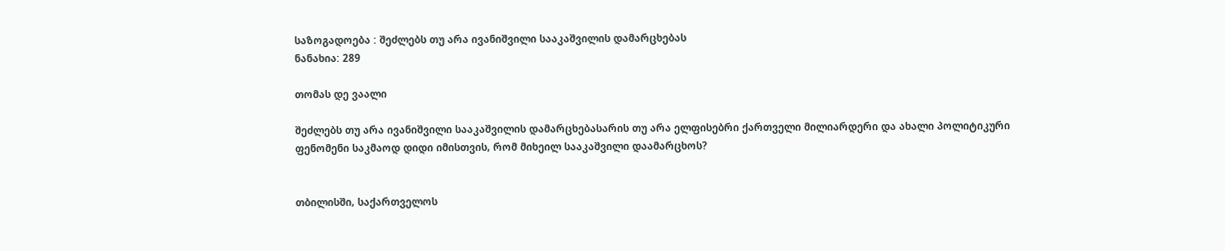საზოგადოება : შეძლებს თუ არა ივანიშვილი სააკაშვილის დამარცხებას
ნანახია: 289

თომას დე ვაალი

შეძლებს თუ არა ივანიშვილი სააკაშვილის დამარცხებასარის თუ არა ელფისებრი ქართველი მილიარდერი და ახალი პოლიტიკური ფენომენი საკმაოდ დიდი იმისთვის, რომ მიხეილ სააკაშვილი დაამარცხოს?


თბილისში, საქართველოს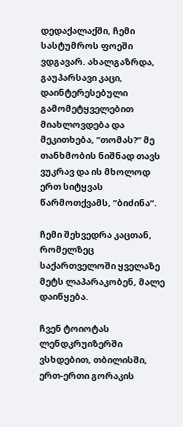დედაქალაქში, ჩემი სასტუმროს ფოეში ვდგავარ. ახალგაზრდა, გაუპარსავი კაცი, დაინტერესებული გამომეტყველებით მიახლოვდება და მეკითხება, ”თომას?” მე თანხმობის ნიშნად თავს ვუკრავ და ის მხოლოდ ერთ სიტყვას წარმოთქვამს, ”ბიძინა”.

ჩემი შეხვედრა კაცთან, რომელზეც საქართველოში ყველაზე მეტს ლაპარაკობენ, მალე დაიწყება.

ჩვენ ტოიოტას ლენდკრუიზერში ვსხდებით, თბილისში, ერთ-ერთი გორაკის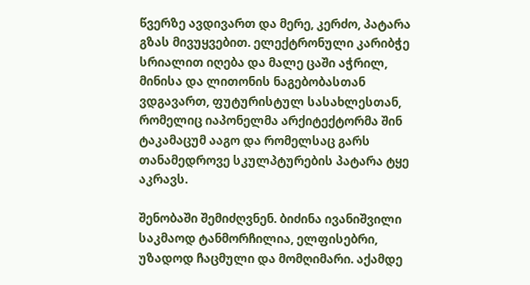წვერზე ავდივართ და მერე, კერძო, პატარა გზას მივუყვებით. ელექტრონული კარიბჭე სრიალით იღება და მალე ცაში აჭრილ, მინისა და ლითონის ნაგებობასთან ვდგავართ, ფუტურისტულ სასახლესთან, რომელიც იაპონელმა არქიტექტორმა შინ ტაკამაცუმ ააგო და რომელსაც გარს თანამედროვე სკულპტურების პატარა ტყე აკრავს.

შენობაში შემიძღვნენ. ბიძინა ივანიშვილი საკმაოდ ტანმორჩილია, ელფისებრი, უზადოდ ჩაცმული და მომღიმარი. აქამდე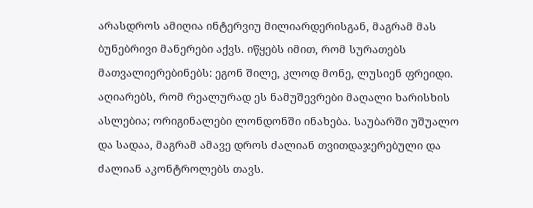არასდროს ამიღია ინტერვიუ მილიარდერისგან, მაგრამ მას ბუნებრივი მანერები აქვს. იწყებს იმით, რომ სურათებს მათვალიერებინებს: ეგონ შილე, კლოდ მონე, ლუსიენ ფრეიდი. აღიარებს, რომ რეალურად ეს ნამუშევრები მაღალი ხარისხის ასლებია; ორიგინალები ლონდონში ინახება. საუბარში უშუალო და სადაა, მაგრამ ამავე დროს ძალიან თვითდაჯერებული და ძალიან აკონტროლებს თავს.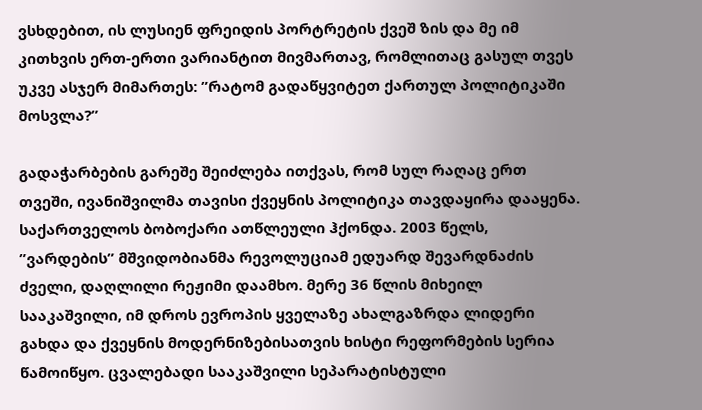ვსხდებით, ის ლუსიენ ფრეიდის პორტრეტის ქვეშ ზის და მე იმ კითხვის ერთ-ერთი ვარიანტით მივმართავ, რომლითაც გასულ თვეს უკვე ასჯერ მიმართეს: ”რატომ გადაწყვიტეთ ქართულ პოლიტიკაში მოსვლა?”

გადაჭარბების გარეშე შეიძლება ითქვას, რომ სულ რაღაც ერთ თვეში, ივანიშვილმა თავისი ქვეყნის პოლიტიკა თავდაყირა დააყენა. საქართველოს ბობოქარი ათწლეული ჰქონდა. 2003 წელს, ”ვარდების” მშვიდობიანმა რევოლუციამ ედუარდ შევარდნაძის ძველი, დაღლილი რეჟიმი დაამხო. მერე 36 წლის მიხეილ სააკაშვილი, იმ დროს ევროპის ყველაზე ახალგაზრდა ლიდერი გახდა და ქვეყნის მოდერნიზებისათვის ხისტი რეფორმების სერია წამოიწყო. ცვალებადი სააკაშვილი სეპარატისტული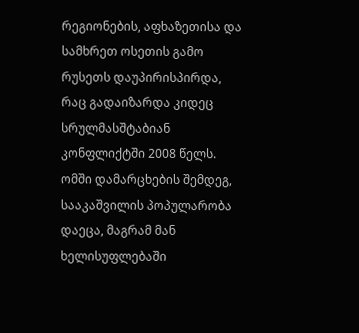რეგიონების, აფხაზეთისა და სამხრეთ ოსეთის გამო რუსეთს დაუპირისპირდა, რაც გადაიზარდა კიდეც სრულმასშტაბიან კონფლიქტში 2008 წელს. ომში დამარცხების შემდეგ, სააკაშვილის პოპულარობა დაეცა, მაგრამ მან ხელისუფლებაში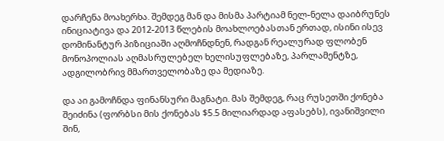დარჩენა მოახერხა. შემდეგ მან და მისმა პარტიამ ნელ-ნელა დაიბრუნეს ინიციატივა და 2012-2013 წლების მოახლოებასთან ერთად, ისინი ისევ დომინანტურ პიზიციაში აღმოჩნდნენ, რადგან რეალურად ფლობენ მონოპოლიას აღმასრულებელ ხელისუფლებაზე, პარლამენტზე, ადგილობრივ მმართველობაზე და მედიაზე.

და აი გამოჩნდა ფინანსური მაგნატი. მას შემდეგ, რაც რუსეთში ქონება შეიძინა (ფორბსი მის ქონებას $5.5 მილიარდად აფასებს), ივანიშვილი შინ,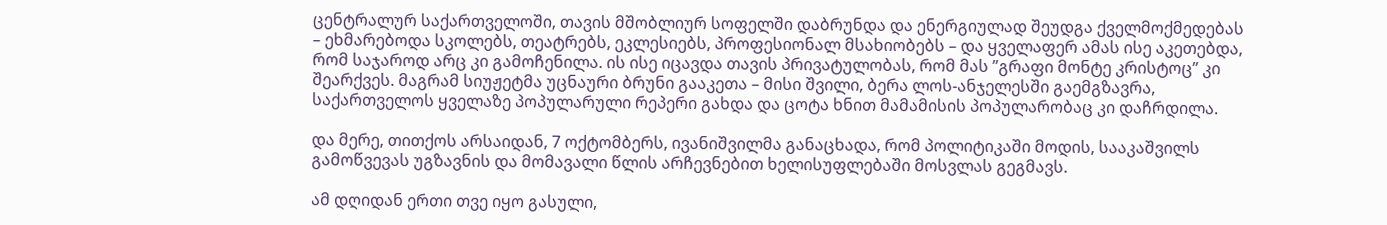ცენტრალურ საქართველოში, თავის მშობლიურ სოფელში დაბრუნდა და ენერგიულად შეუდგა ქველმოქმედებას – ეხმარებოდა სკოლებს, თეატრებს, ეკლესიებს, პროფესიონალ მსახიობებს – და ყველაფერ ამას ისე აკეთებდა, რომ საჯაროდ არც კი გამოჩენილა. ის ისე იცავდა თავის პრივატულობას, რომ მას ”გრაფი მონტე კრისტოც” კი შეარქვეს. მაგრამ სიუჟეტმა უცნაური ბრუნი გააკეთა – მისი შვილი, ბერა ლოს-ანჯელესში გაემგზავრა, საქართველოს ყველაზე პოპულარული რეპერი გახდა და ცოტა ხნით მამამისის პოპულარობაც კი დაჩრდილა.

და მერე, თითქოს არსაიდან, 7 ოქტომბერს, ივანიშვილმა განაცხადა, რომ პოლიტიკაში მოდის, სააკაშვილს გამოწვევას უგზავნის და მომავალი წლის არჩევნებით ხელისუფლებაში მოსვლას გეგმავს.

ამ დღიდან ერთი თვე იყო გასული,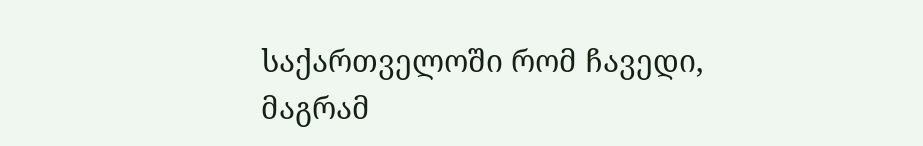საქართველოში რომ ჩავედი, მაგრამ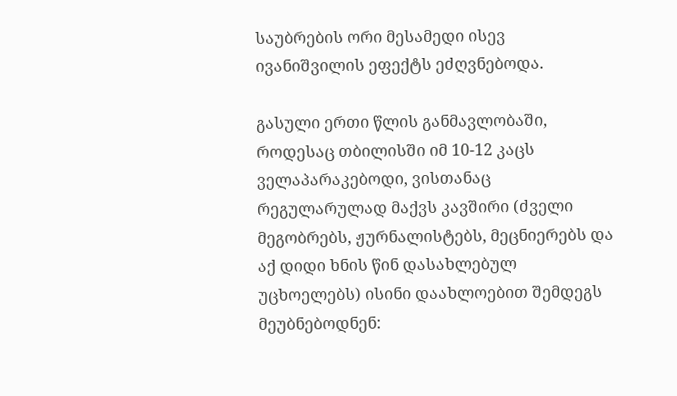საუბრების ორი მესამედი ისევ ივანიშვილის ეფექტს ეძღვნებოდა.

გასული ერთი წლის განმავლობაში, როდესაც თბილისში იმ 10-12 კაცს ველაპარაკებოდი, ვისთანაც რეგულარულად მაქვს კავშირი (ძველი მეგობრებს, ჟურნალისტებს, მეცნიერებს და აქ დიდი ხნის წინ დასახლებულ უცხოელებს) ისინი დაახლოებით შემდეგს მეუბნებოდნენ: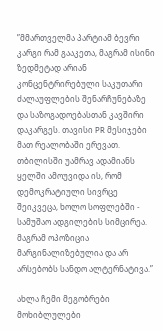”მმართველმა პარტიამ ბევრი კარგი რამ გააკეთა, მაგრამ ისინი ზედმეტად არიან კონცენტრირებული საკუთარი ძალაუფლების შენარჩუნებაზე და საზოგადოებასთან კავშირი დაკარგეს. თავისი PR მესიჯები მათ რეალობაში ერევათ. თბილისში უამრავ ადამიანს ყელში ამოუვიდა ის, რომ დემოკრატიული სივრცე შეიკვეცა, ხოლო სოფლებში - სამუშაო ადგილების სიმცირეა. მაგრამ ოპოზიცია მარგინალიზებულია და არ არსებობს სანდო ალტერნატივა.”

ახლა ჩემი მეგობრები მოხიბლულები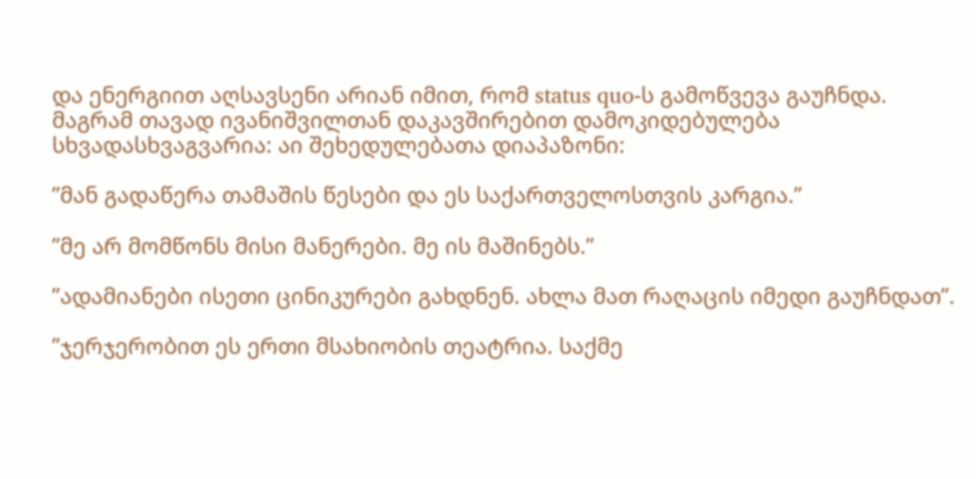და ენერგიით აღსავსენი არიან იმით, რომ status quo-ს გამოწვევა გაუჩნდა. მაგრამ თავად ივანიშვილთან დაკავშირებით დამოკიდებულება სხვადასხვაგვარია: აი შეხედულებათა დიაპაზონი:

”მან გადაწერა თამაშის წესები და ეს საქართველოსთვის კარგია.”

”მე არ მომწონს მისი მანერები. მე ის მაშინებს.”

”ადამიანები ისეთი ცინიკურები გახდნენ. ახლა მათ რაღაცის იმედი გაუჩნდათ”.

”ჯერჯერობით ეს ერთი მსახიობის თეატრია. საქმე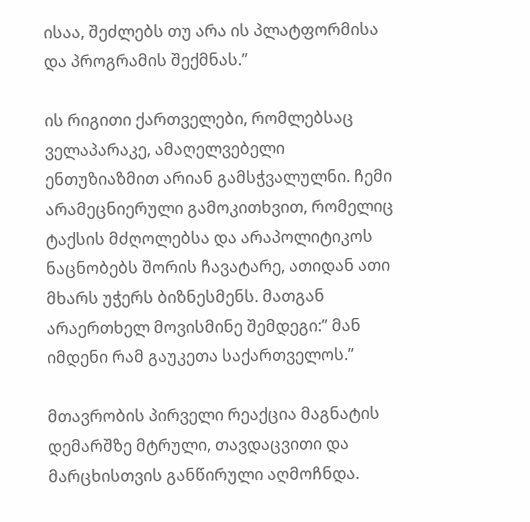ისაა, შეძლებს თუ არა ის პლატფორმისა და პროგრამის შექმნას.”

ის რიგითი ქართველები, რომლებსაც ველაპარაკე, ამაღელვებელი ენთუზიაზმით არიან გამსჭვალულნი. ჩემი არამეცნიერული გამოკითხვით, რომელიც ტაქსის მძღოლებსა და არაპოლიტიკოს ნაცნობებს შორის ჩავატარე, ათიდან ათი მხარს უჭერს ბიზნესმენს. მათგან არაერთხელ მოვისმინე შემდეგი:” მან იმდენი რამ გაუკეთა საქართველოს.”

მთავრობის პირველი რეაქცია მაგნატის დემარშზე მტრული, თავდაცვითი და მარცხისთვის განწირული აღმოჩნდა.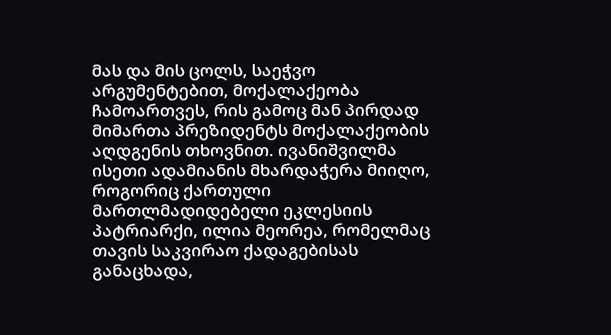მას და მის ცოლს, საეჭვო არგუმენტებით, მოქალაქეობა ჩამოართვეს, რის გამოც მან პირდად მიმართა პრეზიდენტს მოქალაქეობის აღდგენის თხოვნით. ივანიშვილმა ისეთი ადამიანის მხარდაჭერა მიიღო, როგორიც ქართული მართლმადიდებელი ეკლესიის პატრიარქი, ილია მეორეა, რომელმაც თავის საკვირაო ქადაგებისას განაცხადა,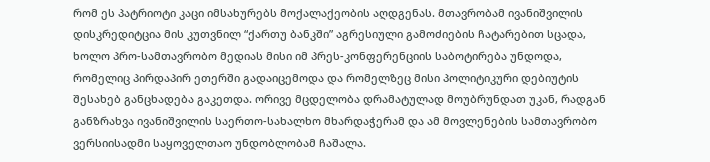რომ ეს პატრიოტი კაცი იმსახურებს მოქალაქეობის აღდგენას. მთავრობამ ივანიშვილის დისკრედიტცია მის კუთვნილ “ქართუ ბანკში” აგრესიული გამოძიების ჩატარებით სცადა, ხოლო პრო-სამთავრობო მედიას მისი იმ პრეს-კონფერენციის საბოტირება უნდოდა, რომელიც პირდაპირ ეთერში გადაიცემოდა და რომელზეც მისი პოლიტიკური დებიუტის შესახებ განცხადება გაკეთდა. ორივე მცდელობა დრამატულად მოუბრუნდათ უკან, რადგან განზრახვა ივანიშვილის საერთო-სახალხო მხარდაჭერამ და ამ მოვლენების სამთავრობო ვერსიისადმი საყოველთაო უნდობლობამ ჩაშალა.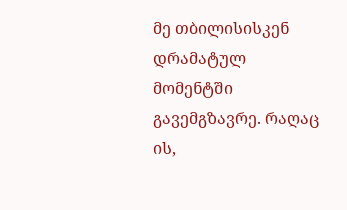მე თბილისისკენ დრამატულ მომენტში გავემგზავრე. რაღაც ის,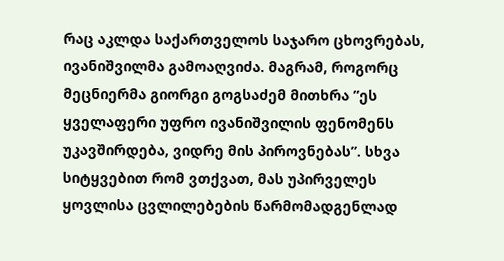რაც აკლდა საქართველოს საჯარო ცხოვრებას, ივანიშვილმა გამოაღვიძა. მაგრამ, როგორც მეცნიერმა გიორგი გოგსაძემ მითხრა ”ეს ყველაფერი უფრო ივანიშვილის ფენომენს უკავშირდება, ვიდრე მის პიროვნებას”. სხვა სიტყვებით რომ ვთქვათ, მას უპირველეს ყოვლისა ცვლილებების წარმომადგენლად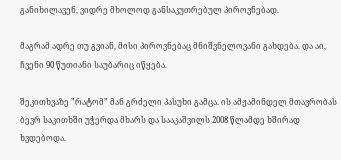განიხილავენ, ვიდრე მხოლოდ განსაკუთრებულ პიროვნებად.

მაგრამ ადრე თუ გვიან, მისი პიროვნებაც მნიშვნელოვანი გახდება. და აი, ჩვენი 90 წუთიანი საუბარიც იწყება.

შეკითხვაზე ”რატომ” მან გრძელი პასუხი გამცა. ის ამჟამინდელ მთავრობას ბევრ საკითხში უჭერდა მხარს და სააკაშვილს 2008 წლამდე ხშირად ხვდებოდა.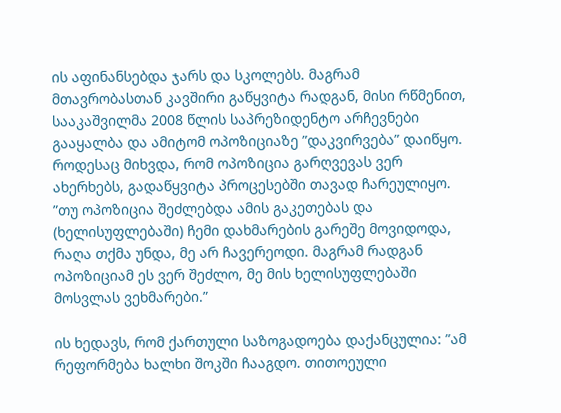ის აფინანსებდა ჯარს და სკოლებს. მაგრამ მთავრობასთან კავშირი გაწყვიტა რადგან, მისი რწმენით, სააკაშვილმა 2008 წლის საპრეზიდენტო არჩევნები გააყალბა და ამიტომ ოპოზიციაზე ”დაკვირვება” დაიწყო. როდესაც მიხვდა, რომ ოპოზიცია გარღვევას ვერ ახერხებს, გადაწყვიტა პროცესებში თავად ჩარეულიყო. ”თუ ოპოზიცია შეძლებდა ამის გაკეთებას და (ხელისუფლებაში) ჩემი დახმარების გარეშე მოვიდოდა, რაღა თქმა უნდა, მე არ ჩავერეოდი. მაგრამ რადგან ოპოზიციამ ეს ვერ შეძლო, მე მის ხელისუფლებაში მოსვლას ვეხმარები.”

ის ხედავს, რომ ქართული საზოგადოება დაქანცულია: ”ამ რეფორმება ხალხი შოკში ჩააგდო. თითოეული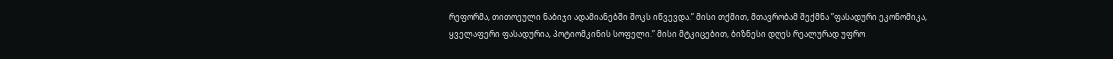რეფორმა, თითოეული ნაბიჯი ადამიანებში შოკს იწვევდა.” მისი თქმით, მთავრობამ შექმნა ”ფასადური ეკონომიკა, ყველაფერი ფასადურია, პოტიომკინის სოფელი.” მისი მტკიცებით, ბიზნესი დღეს რეალურად უფრო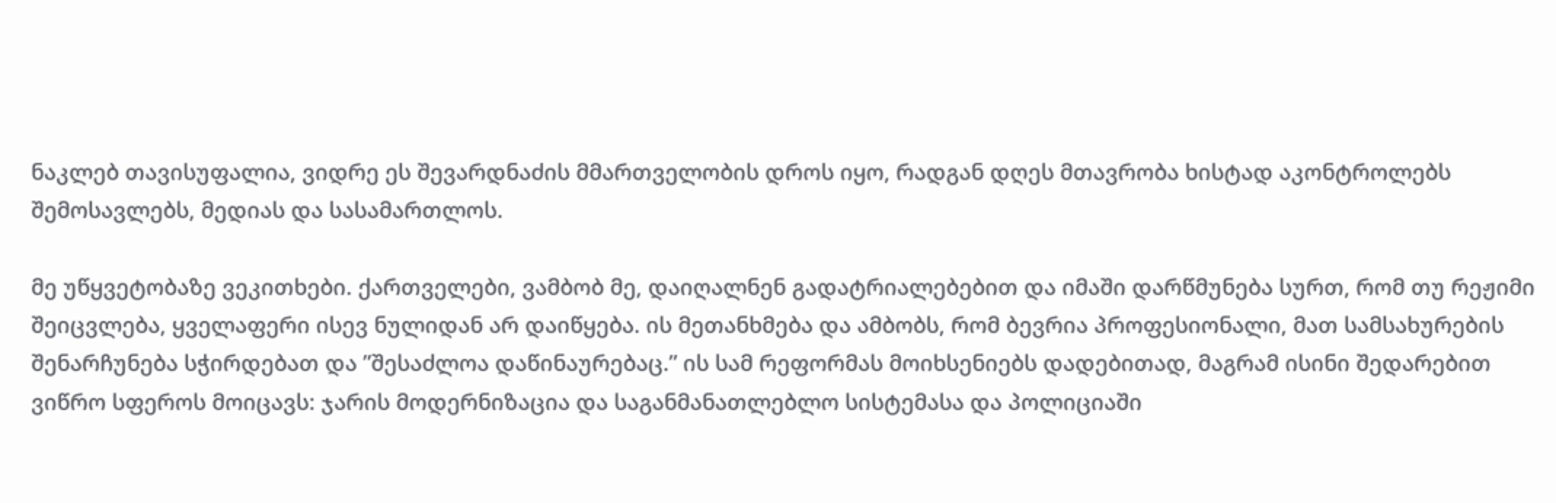ნაკლებ თავისუფალია, ვიდრე ეს შევარდნაძის მმართველობის დროს იყო, რადგან დღეს მთავრობა ხისტად აკონტროლებს შემოსავლებს, მედიას და სასამართლოს.

მე უწყვეტობაზე ვეკითხები. ქართველები, ვამბობ მე, დაიღალნენ გადატრიალებებით და იმაში დარწმუნება სურთ, რომ თუ რეჟიმი შეიცვლება, ყველაფერი ისევ ნულიდან არ დაიწყება. ის მეთანხმება და ამბობს, რომ ბევრია პროფესიონალი, მათ სამსახურების შენარჩუნება სჭირდებათ და ”შესაძლოა დაწინაურებაც.” ის სამ რეფორმას მოიხსენიებს დადებითად, მაგრამ ისინი შედარებით ვიწრო სფეროს მოიცავს: ჯარის მოდერნიზაცია და საგანმანათლებლო სისტემასა და პოლიციაში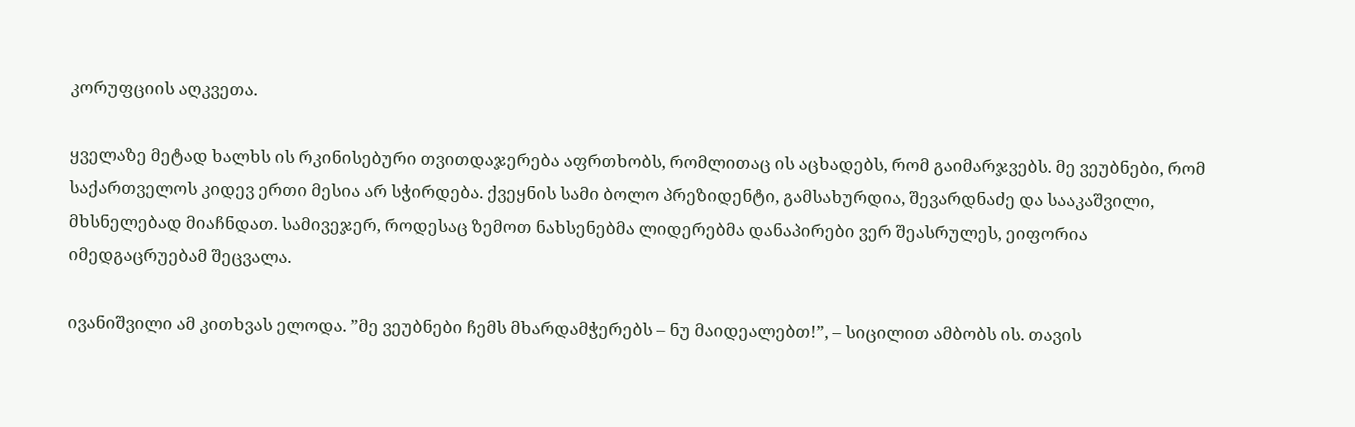კორუფციის აღკვეთა.

ყველაზე მეტად ხალხს ის რკინისებური თვითდაჯერება აფრთხობს, რომლითაც ის აცხადებს, რომ გაიმარჯვებს. მე ვეუბნები, რომ საქართველოს კიდევ ერთი მესია არ სჭირდება. ქვეყნის სამი ბოლო პრეზიდენტი, გამსახურდია, შევარდნაძე და სააკაშვილი, მხსნელებად მიაჩნდათ. სამივეჯერ, როდესაც ზემოთ ნახსენებმა ლიდერებმა დანაპირები ვერ შეასრულეს, ეიფორია იმედგაცრუებამ შეცვალა.

ივანიშვილი ამ კითხვას ელოდა. ”მე ვეუბნები ჩემს მხარდამჭერებს – ნუ მაიდეალებთ!”, – სიცილით ამბობს ის. თავის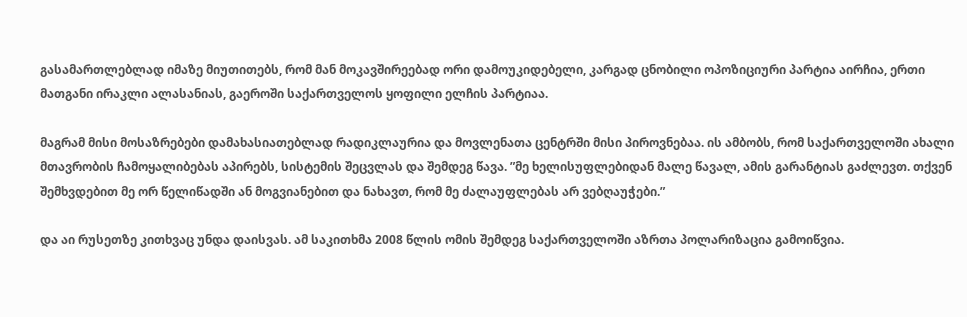გასამართლებლად იმაზე მიუთითებს, რომ მან მოკავშირეებად ორი დამოუკიდებელი, კარგად ცნობილი ოპოზიციური პარტია აირჩია, ერთი მათგანი ირაკლი ალასანიას, გაეროში საქართველოს ყოფილი ელჩის პარტიაა.

მაგრამ მისი მოსაზრებები დამახასიათებლად რადიკლაურია და მოვლენათა ცენტრში მისი პიროვნებაა. ის ამბობს, რომ საქართველოში ახალი მთავრობის ჩამოყალიბებას აპირებს, სისტემის შეცვლას და შემდეგ წავა. ”მე ხელისუფლებიდან მალე წავალ, ამის გარანტიას გაძლევთ. თქვენ შემხვდებით მე ორ წელიწადში ან მოგვიანებით და ნახავთ, რომ მე ძალაუფლებას არ ვებღაუჭები.”

და აი რუსეთზე კითხვაც უნდა დაისვას. ამ საკითხმა 2008 წლის ომის შემდეგ საქართველოში აზრთა პოლარიზაცია გამოიწვია.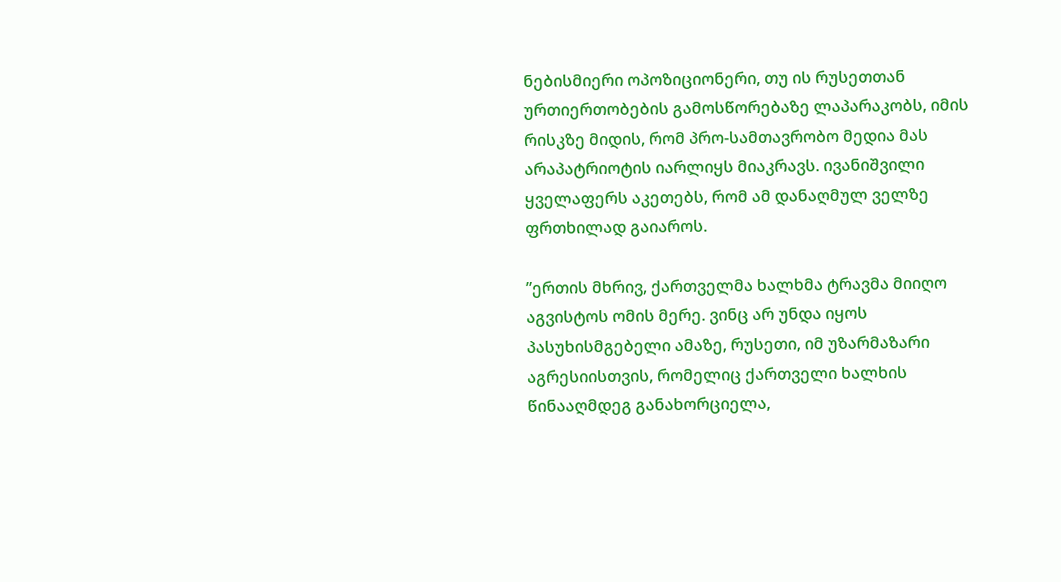ნებისმიერი ოპოზიციონერი, თუ ის რუსეთთან ურთიერთობების გამოსწორებაზე ლაპარაკობს, იმის რისკზე მიდის, რომ პრო-სამთავრობო მედია მას არაპატრიოტის იარლიყს მიაკრავს. ივანიშვილი ყველაფერს აკეთებს, რომ ამ დანაღმულ ველზე ფრთხილად გაიაროს.

”ერთის მხრივ, ქართველმა ხალხმა ტრავმა მიიღო აგვისტოს ომის მერე. ვინც არ უნდა იყოს პასუხისმგებელი ამაზე, რუსეთი, იმ უზარმაზარი აგრესიისთვის, რომელიც ქართველი ხალხის წინააღმდეგ განახორციელა,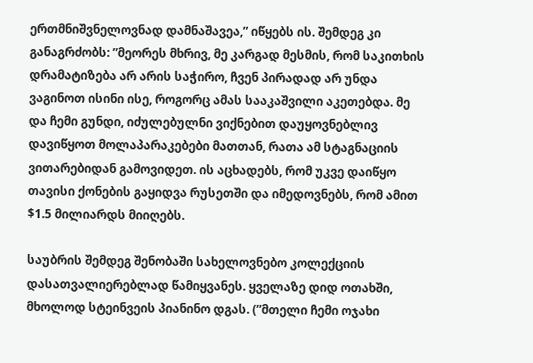ერთმნიშვნელოვნად დამნაშავეა,” იწყებს ის. შემდეგ კი განაგრძობს: ”მეორეს მხრივ, მე კარგად მესმის, რომ საკითხის დრამატიზება არ არის საჭირო, ჩვენ პირადად არ უნდა ვაგინოთ ისინი ისე, როგორც ამას სააკაშვილი აკეთებდა. მე და ჩემი გუნდი, იძულებულნი ვიქნებით დაუყოვნებლივ დავიწყოთ მოლაპარაკებები მათთან, რათა ამ სტაგნაციის ვითარებიდან გამოვიდეთ. ის აცხადებს, რომ უკვე დაიწყო თავისი ქონების გაყიდვა რუსეთში და იმედოვნებს, რომ ამით $1.5 მილიარდს მიიღებს.

საუბრის შემდეგ შენობაში სახელოვნებო კოლექციის დასათვალიერებლად წამიყვანეს. ყველაზე დიდ ოთახში, მხოლოდ სტეინვეის პიანინო დგას. (”მთელი ჩემი ოჯახი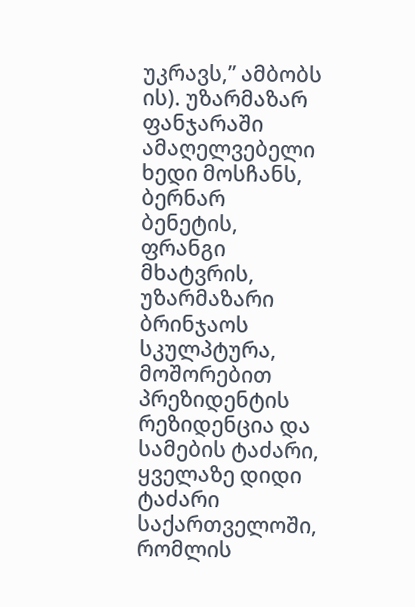უკრავს,” ამბობს ის). უზარმაზარ ფანჯარაში ამაღელვებელი ხედი მოსჩანს, ბერნარ ბენეტის, ფრანგი მხატვრის, უზარმაზარი ბრინჯაოს სკულპტურა, მოშორებით პრეზიდენტის რეზიდენცია და სამების ტაძარი, ყველაზე დიდი ტაძარი საქართველოში, რომლის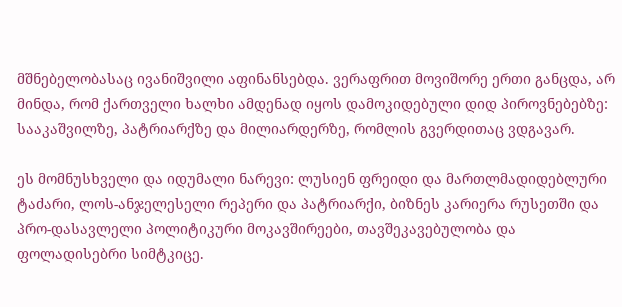მშნებელობასაც ივანიშვილი აფინანსებდა. ვერაფრით მოვიშორე ერთი განცდა, არ მინდა, რომ ქართველი ხალხი ამდენად იყოს დამოკიდებული დიდ პიროვნებებზე: სააკაშვილზე, პატრიარქზე და მილიარდერზე, რომლის გვერდითაც ვდგავარ.

ეს მომნუსხველი და იდუმალი ნარევი: ლუსიენ ფრეიდი და მართლმადიდებლური ტაძარი, ლოს-ანჯელესელი რეპერი და პატრიარქი, ბიზნეს კარიერა რუსეთში და პრო-დასავლელი პოლიტიკური მოკავშირეები, თავშეკავებულობა და ფოლადისებრი სიმტკიცე.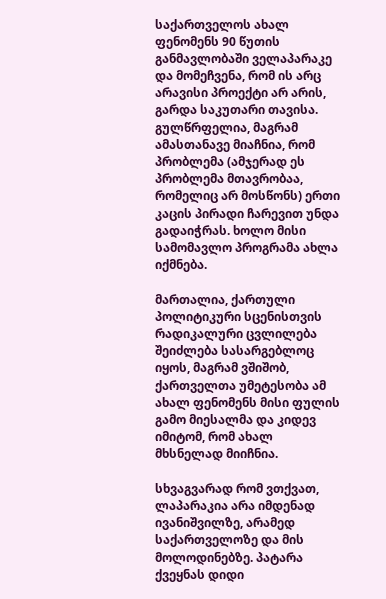საქართველოს ახალ ფენომენს 90 წუთის განმავლობაში ველაპარაკე და მომეჩვენა, რომ ის არც არავისი პროექტი არ არის, გარდა საკუთარი თავისა. გულწრფელია, მაგრამ ამასთანავე მიაჩნია, რომ პრობლემა (ამჯერად ეს პრობლემა მთავრობაა, რომელიც არ მოსწონს) ერთი კაცის პირადი ჩარევით უნდა გადაიჭრას. ხოლო მისი სამომავლო პროგრამა ახლა იქმნება.

მართალია, ქართული პოლიტიკური სცენისთვის რადიკალური ცვლილება შეიძლება სასარგებლოც იყოს, მაგრამ ვშიშობ, ქართველთა უმეტესობა ამ ახალ ფენომენს მისი ფულის გამო მიესალმა და კიდევ იმიტომ, რომ ახალ მხსნელად მიიჩნია.

სხვაგვარად რომ ვთქვათ, ლაპარაკია არა იმდენად ივანიშვილზე, არამედ საქართველოზე და მის მოლოდინებზე. პატარა ქვეყნას დიდი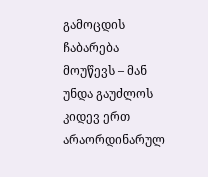გამოცდის ჩაბარება მოუწევს – მან უნდა გაუძლოს კიდევ ერთ არაორდინარულ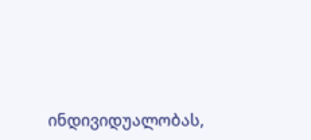ინდივიდუალობას,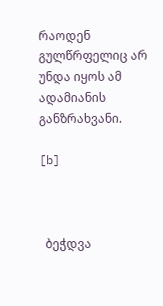რაოდენ გულწრფელიც არ უნდა იყოს ამ ადამიანის განზრახვანი.

[b]



  ბეჭდვა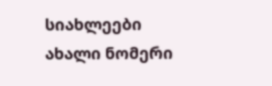სიახლეები
ახალი ნომერი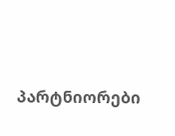პარტნიორები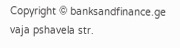Copyright © banksandfinance.ge vaja pshavela str.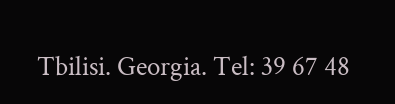Tbilisi. Georgia. Tel: 39 67 48